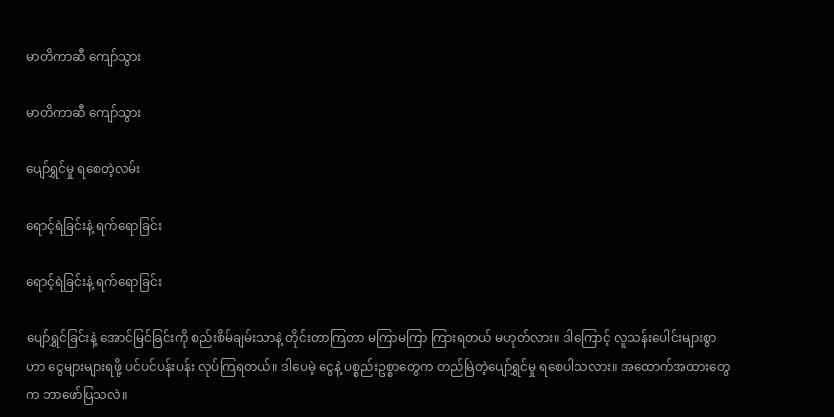မာတိကာဆီ ကျော်သွား

မာတိကာဆီ ကျော်သွား

ပျော်ရွှင်မှု ရစေတဲ့လမ်း

ရောင့်ရဲခြင်းနဲ့ ရက်ရောခြင်း

ရောင့်ရဲခြင်းနဲ့ ရက်ရောခြင်း

ပျော်ရွှင်ခြင်းနဲ့ အောင်မြင်ခြင်းကို စည်းစိမ်ချမ်းသာနဲ့ တိုင်းတာကြတာ မကြာမကြာ ကြားရတယ် မဟုတ်လား။ ဒါကြောင့် လူသန်းပေါင်းများစွာဟာ ငွေများများရဖို့ ပင်ပင်ပန်းပန်း လုပ်ကြရတယ်။ ဒါပေမဲ့ ငွေနဲ့ ပစ္စည်းဥစ္စာတွေက တည်မြဲတဲ့ပျော်ရွှင်မှု ရစေပါသလား။ အထောက်အထားတွေက ဘာဖော်ပြသလဲ။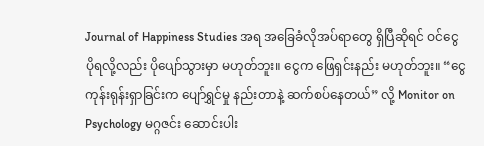Journal of Happiness Studies အရ အခြေခံလိုအပ်ရာတွေ ရှိပြီဆိုရင် ဝင်ငွေ ပိုရလို့လည်း ပိုပျော်သွားမှာ မဟုတ်ဘူး။ ငွေက ဖြေရှင်းနည်း မဟုတ်ဘူး။ “ငွေ ကုန်းရုန်းရှာခြင်းက ပျော်ရွှင်မှု နည်းတာနဲ့ ဆက်စပ်နေတယ်” လို့ Monitor on Psychology မဂ္ဂဇင်း ဆောင်းပါး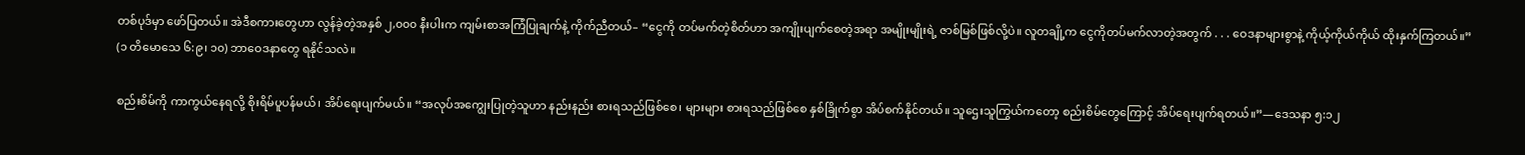တစ်ပုဒ်မှာ ဖော်ပြတယ်။ အဲဒီစကားတွေဟာ လွန်ခဲ့တဲ့အနှစ် ၂,၀၀၀ နီးပါးက ကျမ်းစာအကြံပြုချက်နဲ့ ကိုက်ညီတယ်– “ငွေကို တပ်မက်တဲ့စိတ်ဟာ အကျိုးပျက်စေတဲ့အရာ အမျိုးမျိုးရဲ့ ဇာစ်မြစ်ဖြစ်လို့ပဲ။ လူတချို့က ငွေကိုတပ်မက်လာတဲ့အတွက် . . . ဝေဒနာများစွာနဲ့ ကိုယ့်ကိုယ်ကိုယ် ထိုးနှက်ကြတယ်။” (၁ တိမောသေ ၆:၉၊ ၁၀) ဘာဝေဒနာတွေ ရနိုင်သလဲ။

စည်းစိမ်ကို ကာကွယ်နေရလို့ စိုးရိမ်ပူပန်မယ်၊ အိပ်ရေးပျက်မယ်။ “အလုပ်အကျွေးပြုတဲ့သူဟာ နည်းနည်း စားရသည်ဖြစ်စေ၊ များများ စားရသည်ဖြစ်စေ နှစ်ခြိုက်စွာ အိပ်စက်နိုင်တယ်။ သူဌေးသူကြွယ်ကတော့ စည်းစိမ်တွေကြောင့် အိပ်ရေးပျက်ရတယ်။”—ဒေသနာ ၅:၁၂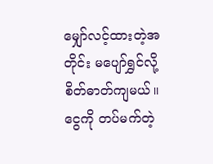မျှော်လင့်ထားတဲ့အတိုင်း မပျော်ရွှင်လို့ စိတ်ဓာတ်ကျမယ်။ ငွေကို တပ်မက်တဲ့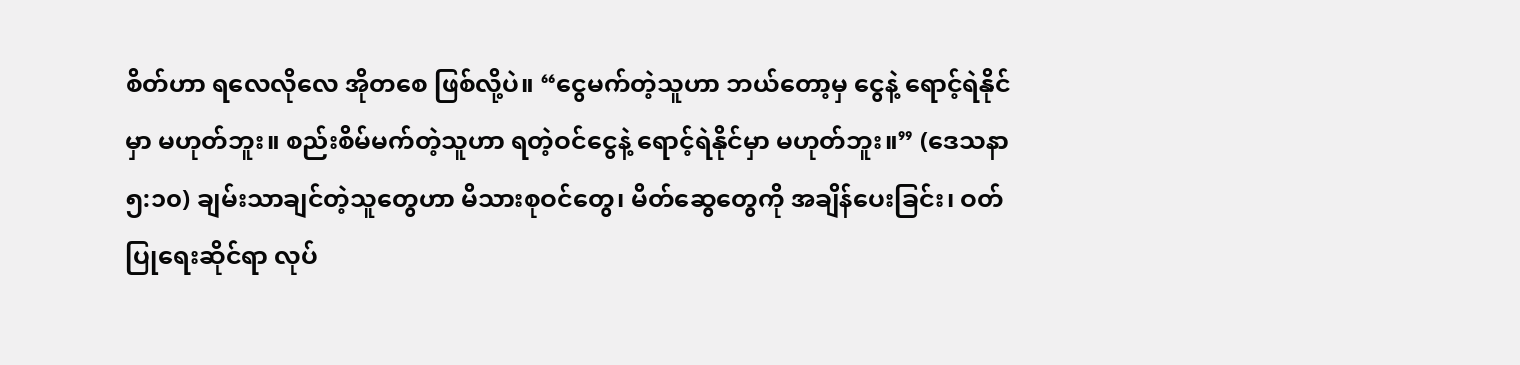စိတ်ဟာ ရလေလိုလေ အိုတစေ ဖြစ်လို့ပဲ။ “ငွေမက်တဲ့သူဟာ ဘယ်တော့မှ ငွေနဲ့ ရောင့်ရဲနိုင်မှာ မဟုတ်ဘူး။ စည်းစိမ်မက်တဲ့သူဟာ ရတဲ့ဝင်ငွေနဲ့ ရောင့်ရဲနိုင်မှာ မဟုတ်ဘူး။” (ဒေသနာ ၅:၁၀) ချမ်းသာချင်တဲ့သူတွေဟာ မိသားစုဝင်တွေ၊ မိတ်ဆွေတွေကို အချိန်ပေးခြင်း၊ ဝတ်ပြုရေးဆိုင်ရာ လုပ်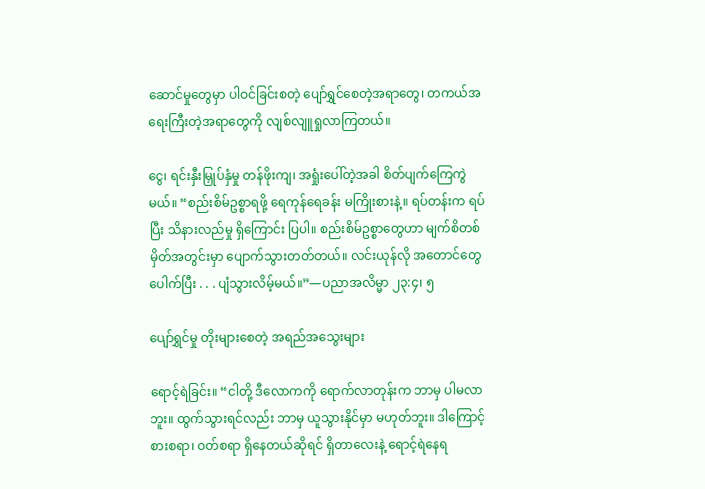ဆောင်မှုတွေမှာ ပါဝင်ခြင်းစတဲ့ ပျော်ရွှင်စေတဲ့အရာတွေ၊ တကယ်အရေးကြီးတဲ့အရာတွေကို လျစ်လျူရှုလာကြတယ်။

ငွေ၊ ရင်းနှီးမြှုပ်နှံမှု တန်ဖိုးကျ၊ အရှုံးပေါ်တဲ့အခါ စိတ်ပျက်ကြေကွဲမယ်။ “စည်းစိမ်ဥစ္စာရဖို့ ရေကုန်ရေခန်း မကြိုးစားနဲ့။ ရပ်တန်းက ရပ်ပြီး သိနားလည်မှု ရှိကြောင်း ပြပါ။ စည်းစိမ်ဥစ္စာတွေဟာ မျက်စိတစ်မှိတ်အတွင်းမှာ ပျောက်သွားတတ်တယ်။ လင်းယုန်လို အတောင်တွေ ပေါက်ပြီး . . . ပျံသွားလိမ့်မယ်။”—ပညာအလိမ္မာ ၂၃:၄၊ ၅

ပျော်ရွှင်မှု တိုးများစေတဲ့ အရည်အသွေးများ

ရောင့်ရဲခြင်း။ “ငါတို့ ဒီလောကကို ရောက်လာတုန်းက ဘာမှ ပါမလာဘူး။ ထွက်သွားရင်လည်း ဘာမှ ယူသွားနိုင်မှာ မဟုတ်ဘူး။ ဒါကြောင့် စားစရာ၊ ဝတ်စရာ ရှိနေတယ်ဆိုရင် ရှိတာလေးနဲ့ ရောင့်ရဲနေရ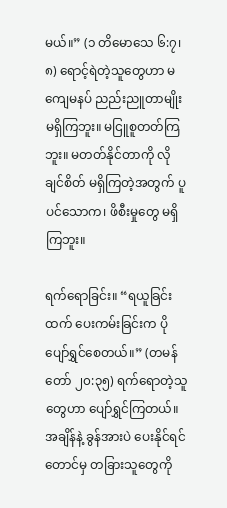မယ်။” (၁ တိမောသေ ၆:၇၊ ၈) ရောင့်ရဲတဲ့သူတွေဟာ မကျေမနပ် ညည်းညူတာမျိုး မရှိကြဘူး။ မငြူစူတတ်ကြဘူး။ မတတ်နိုင်တာကို လိုချင်စိတ် မရှိကြတဲ့အတွက် ပူပင်သောက၊ ဖိစီးမှုတွေ မရှိကြဘူး။

ရက်ရောခြင်း။ “ရယူခြင်းထက် ပေးကမ်းခြင်းက ပိုပျော်ရွှင်စေတယ်။” (တမန်တော် ၂၀:၃၅) ရက်ရောတဲ့သူတွေဟာ ပျော်ရွှင်ကြတယ်။ အချိန်နဲ့ ခွန်အားပဲ ပေးနိုင်ရင်တောင်မှ တခြားသူတွေကို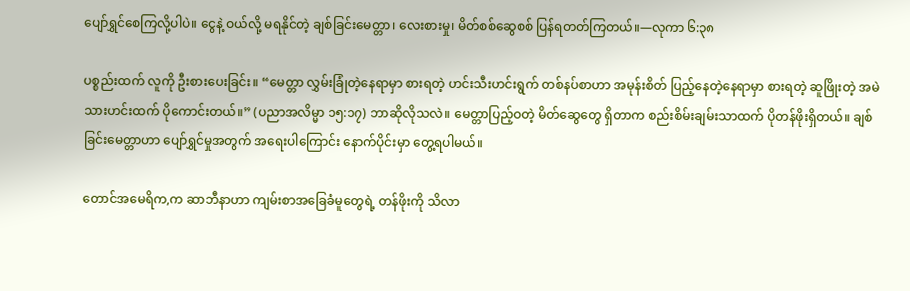ပျော်ရွှင်စေကြလို့ပါပဲ။ ငွေနဲ့ ဝယ်လို့ မရနိုင်တဲ့ ချစ်ခြင်းမေတ္တာ၊ လေးစားမှု၊ မိတ်စစ်ဆွေစစ် ပြန်ရတတ်ကြတယ်။—လုကာ ၆:၃၈

ပစ္စည်းထက် လူကို ဦးစားပေးခြင်း။ “မေတ္တာ လွှမ်းခြုံတဲ့နေရာမှာ စားရတဲ့ ဟင်းသီးဟင်းရွက် တစ်နပ်စာဟာ အမုန်းစိတ် ပြည့်နေတဲ့နေရာမှာ စားရတဲ့ ဆူဖြိုးတဲ့ အမဲသားဟင်းထက် ပိုကောင်းတယ်။” (ပညာအလိမ္မာ ၁၅:၁၇) ဘာဆိုလိုသလဲ။ မေတ္တာပြည့်ဝတဲ့ မိတ်ဆွေတွေ ရှိတာက စည်းစိမ်းချမ်းသာထက် ပိုတန်ဖိုးရှိတယ်။ ချစ်ခြင်းမေတ္တာဟာ ပျော်ရွှင်မှုအတွက် အရေးပါကြောင်း နောက်ပိုင်းမှာ တွေ့ရပါမယ်။

တောင်အမေရိက,က ဆာဘီနာဟာ ကျမ်းစာအခြေခံမူတွေရဲ့ တန်ဖိုးကို သိလာ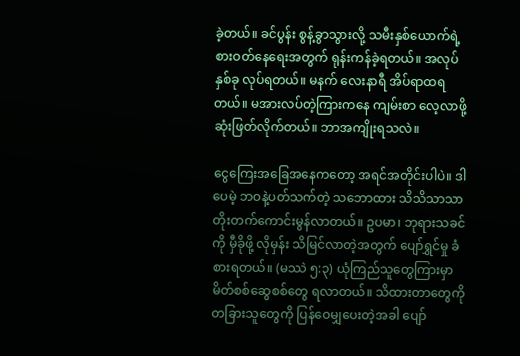ခဲ့တယ်။ ခင်ပွန်း စွန့်ခွာသွားလို့ သမီးနှစ်ယောက်ရဲ့ စားဝတ်နေရေးအတွက် ရုန်းကန်ခဲ့ရတယ်။ အလုပ်နှစ်ခု လုပ်ရတယ်။ မနက် လေးနာရီ အိပ်ရာထရတယ်။ မအားလပ်တဲ့ကြားကနေ ကျမ်းစာ လေ့လာဖို့ ဆုံးဖြတ်လိုက်တယ်။ ဘာအကျိုးရသလဲ။

ငွေကြေးအခြေအနေကတော့ အရင်အတိုင်းပါပဲ။ ဒါပေမဲ့ ဘဝနဲ့ပတ်သက်တဲ့ သဘောထား သိသိသာသာ တိုးတက်ကောင်းမွန်လာတယ်။ ဥပမာ၊ ဘုရားသခင်ကို မှီခိုဖို့ လိုမှန်း သိမြင်လာတဲ့အတွက် ပျော်ရွှင်မှု ခံစားရတယ်။ (မဿဲ ၅:၃) ယုံကြည်သူတွေကြားမှာ မိတ်စစ်ဆွေစစ်တွေ ရလာတယ်။ သိထားတာတွေကို တခြားသူတွေကို ပြန်ဝေမျှပေးတဲ့အခါ ပျော်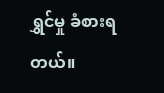ရွှင်မှု ခံစားရတယ်။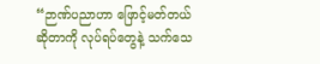“ဉာဏ်ပညာဟာ ဖြောင့်မတ်တယ်ဆိုတာကို လုပ်ရပ်တွေနဲ့ သက်သေ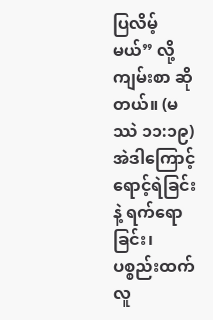ပြလိမ့်မယ်” လို့ ကျမ်းစာ ဆိုတယ်။ (မဿဲ ၁၁:၁၉) အဲဒါကြောင့် ရောင့်ရဲခြင်းနဲ့ ရက်ရောခြင်း၊ ပစ္စည်းထက် လူ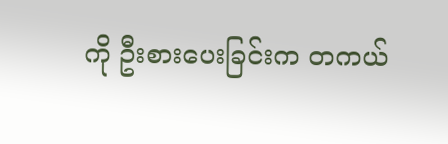ကို ဦးစားပေးခြင်းက တကယ်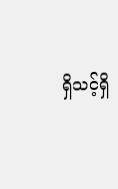ရှိသင့်ရှိ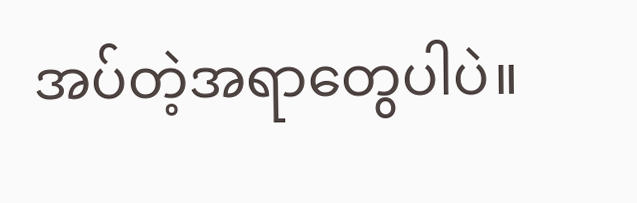အပ်တဲ့အရာတွေပါပဲ။